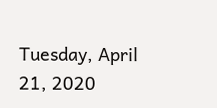Tuesday, April 21, 2020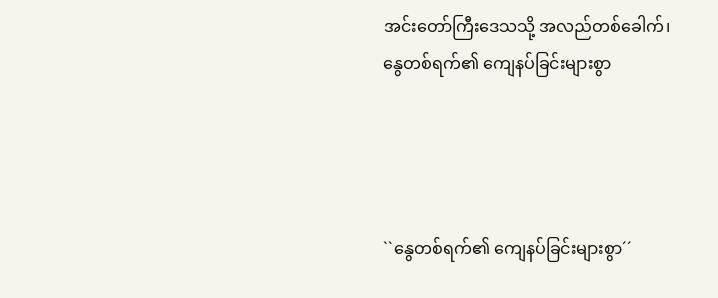အင်းတော်ကြီးဒေသသို့ အလည်တစ်ခေါက်၊ နွေတစ်ရက်၏ ကျေနပ်ခြင်းများစွာ




``နွေတစ်ရက်၏ ကျေနပ်ခြင်းများစွာ´´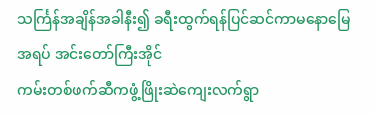သင်္ကြန်အချိန်အခါနီး၍ ခရီးထွက်ရန်ပြင်ဆင်ကာမနောမြေအရပ် အင်းတော်ကြီးအိုင်
ကမ်းတစ်ဖက်ဆီကဖွံ့ဖြိုးဆဲကျေးလက်ရွာ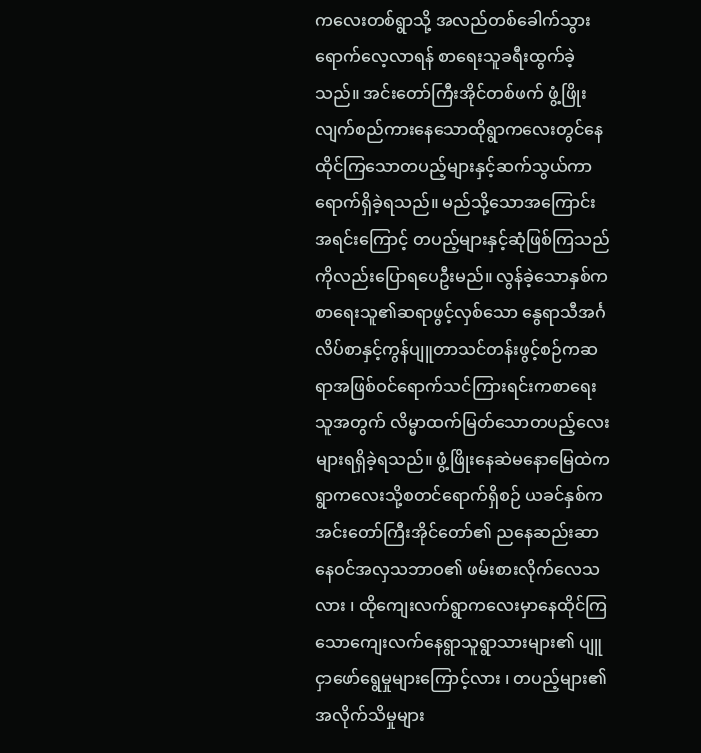ကလေးတစ်ရွာသို့ အလည်တစ်ခေါက်သွားရောက်လေ့လာရန် စာရေးသူခရီးထွက်ခဲ့သည်။ အင်းတော်ကြီးအိုင်တစ်ဖက် ဖွံ့ဖြိုးလျက်စည်ကားနေသောထိုရွာကလေးတွင်နေထိုင်ကြသောတပည့်များနှင့်ဆက်သွယ်ကာရောက်ရှိခဲ့ရသည်။ မည်သို့သောအကြောင်းအရင်းကြောင့် တပည့်များနှင့်ဆုံဖြစ်ကြသည်ကိုလည်းပြောရပေဦးမည်။ လွန်ခဲ့သောနှစ်ကစာရေးသူ၏ဆရာဖွင့်လှစ်သော နွေရာသီအင်္ဂလိပ်စာနှင့်ကွန်ပျူတာသင်တန်းဖွင့်စဉ်ကဆရာအဖြစ်ဝင်ရောက်သင်ကြားရင်းကစာရေးသူအတွက် လိမ္မာထက်မြတ်သောတပည့်လေးများရရှိခဲ့ရသည်။ ဖွံ့ဖြိုးနေဆဲမနောမြေထဲကရွာကလေးသို့စတင်ရောက်ရှိစဉ် ယခင်နှစ်ကအင်းတော်ကြီးအိုင်တော်၏ ညနေဆည်းဆာနေဝင်အလှသဘာဝ၏ ဖမ်းစားလိုက်လေသလား ၊ ထိုကျေးလက်ရွာကလေးမှာနေထိုင်ကြသောကျေးလက်နေရွာသူရွာသားများ၏ ပျူငှာဖော်ရွေမှုများကြောင့်လား ၊ တပည့်များ၏ အလိုက်သိမှုများ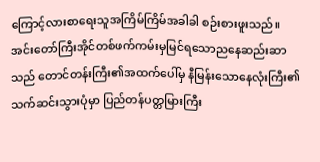ကြောင့်လားစာရေးသူအကြိမ်ကြိမ်အခါခါ စဉ်းစားဖူးသည်။
အင်းတော်ကြီးအိုင်တစ်ဖက်ကမ်းမှမြင်ရသောညနေဆည်းဆာသည် တောင်တန်းကြီး၏အထက်ပေါ်မှ နီမြန်းသောနေလုံးကြီး၏ သက်ဆင်းသွားပုံမှာ ပြည်တန်ပတ္တမြားကြီး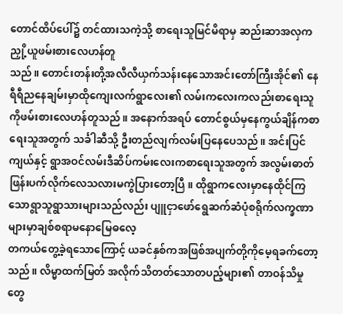တောင်ထိပ်ပေါ်၌ တင်ထားသကဲ့သို့ စာရေးသူမြင်မိရာမှ ဆည်းဆာအလှကညှို့ယူဖမ်းစားလေဟန်တူ
သည်။ တောင်းတန်းတို့အလီလီယှက်သန်းနေသောအင်းတော်ကြီးအိုင်၏ နေရီရီညနေချမ်းမှာထိုကျေးလက်ရွာလေး၏ လမ်းကလေးကလည်းစာရေးသူကိုဖမ်းစားလေဟန်တူသည်။ အနောက်အရပ် တောင်စွယ်မှနေကွယ်ချိန်ကစာရေးသူအတွက် သင်္ခါဆီသို့ ဦးတည်လျက်လမ်းပြနေပေသည်။ အင်းပြင်ကျယ်နှင့် ရွာအဝင်လမ်းဒီဆိပ်ကမ်းလေးကစာရေးသူအတွက် အလွမ်းဓာတ်ဖြန်းပက်လိုက်လေသလားမကွဲပြားတော့ပြီ။ ထိုရွာကလေးမှာနေထိုင်ကြသောရွာသူရွာသားများသည်လည်း ပျူငှာဖော်ရွေဆက်ဆံပုံစရိုက်လက္ခဏာများမှာချစ်စရာမနောမြေဓလေ့
တကယ်တွေ့ခဲ့ရသောကြောင့် ယခင်နှစ်ကအဖြစ်အပျက်တို့ကိုမေ့ရခက်တော့သည်။ လိမ္မာထက်မြတ် အလိုက်သိတတ်သောတပည့်များ၏ တာဝန်သိမှုတွေ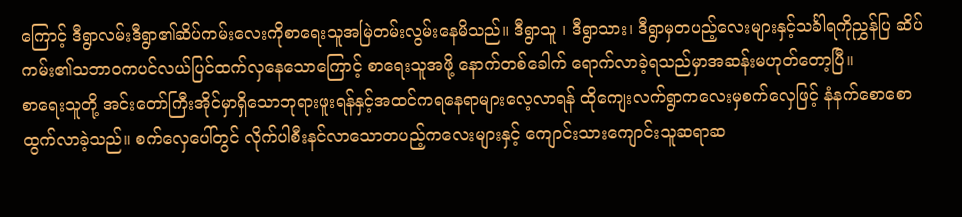ကြောင့် ဒီရွာလမ်းဒီရွာ၏ဆိပ်ကမ်းလေးကိုစာရေးသူအမြဲတမ်းလွမ်းနေမိသည်။ ဒီရွာသူ ၊ ဒီရွာသား၊ ဒီရွာမှတပည့်လေးများနှင့်သင်္ခါရကိုညွှန်ပြ ဆိပ်ကမ်း၏သဘာဝကပင်လယ်ပြင်ထက်လှနေသောကြောင့် စာရေးသူအဖို့ နောက်တစ်ခေါက် ရောက်လာခဲ့ရသည်မှာအဆန်းမဟုတ်တော့ပြီ။
စာရေးသူတို့ အင်းတော်ကြီးအိုင်မှာရှိသောဘုရားဖူးရန်နှင့်အထင်ကရနေရာများလေ့လာရန် ထိုကျေးလက်ရွာကလေးမှစက်လှေဖြင့် နံနက်စောစောထွက်လာခဲ့သည်။ စက်လှေပေါ်တွင် လိုက်ပါစီးနင်လာသောတပည့်ကလေးများနှင့် ကျောင်းသားကျောင်းသူဆရာဆ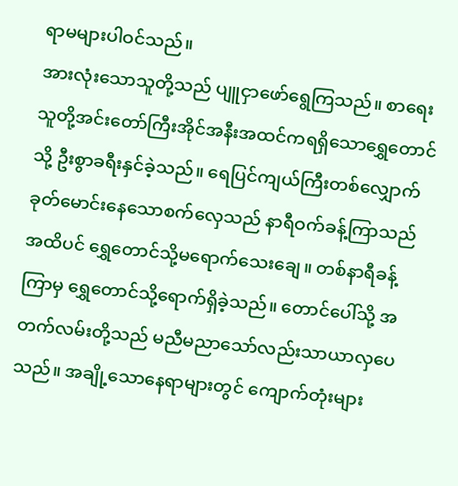ရာမများပါဝင်သည်။
အားလုံးသောသူတို့သည် ပျူငှာဖော်ရွေကြသည်။ စာရေးသူတို့အင်းတော်ကြီးအိုင်အနီးအထင်ကရရှိသောရွှေတောင်သို့ ဦးစွာခရီးနှင်ခဲ့သည်။ ရေပြင်ကျယ်ကြီးတစ်လျှောက် ခုတ်မောင်းနေသောစက်လှေသည် နာရီဝက်ခန့်ကြာသည်အထိပင် ရွှေတောင်သို့မရောက်သေးချေ။ တစ်နာရီခန့်ကြာမှ ရွှေတောင်သို့ရောက်ရှိခဲ့သည်။ တောင်ပေါ်သို့ အတက်လမ်းတို့သည် မညီမညာသော်လည်းသာယာလှပေသည်။ အချို့သောနေရာများတွင် ကျောက်တုံးများ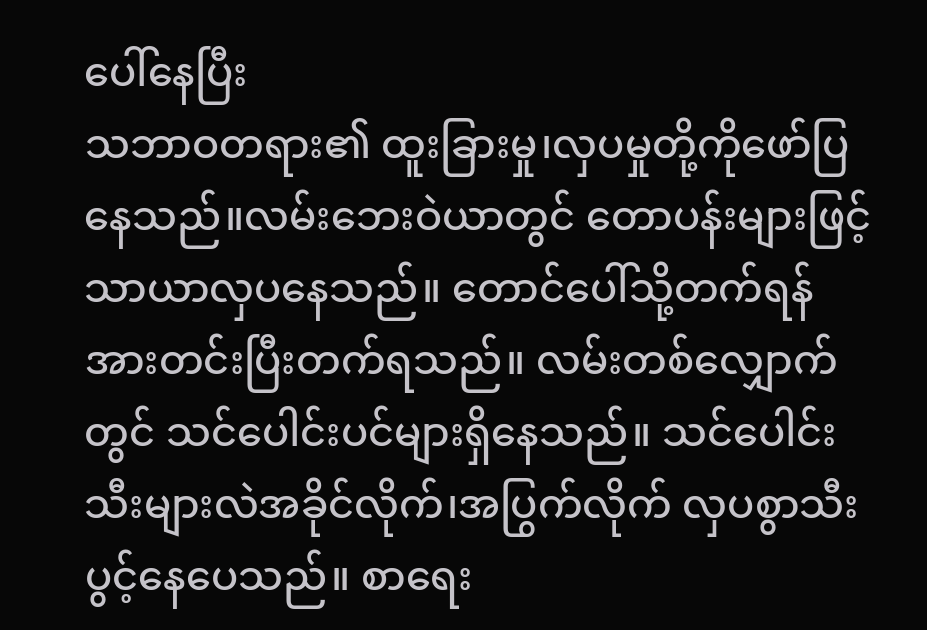ပေါ်နေပြီး
သဘာဝတရား၏ ထူးခြားမှု၊လှပမှုတို့ကိုဖော်ပြနေသည်။လမ်းဘေးဝဲယာတွင် တောပန်းများဖြင့် သာယာလှပနေသည်။ တောင်ပေါ်သို့တက်ရန် အားတင်းပြီးတက်ရသည်။ လမ်းတစ်လျှောက်တွင် သင်ပေါင်းပင်များရှိနေသည်။ သင်ပေါင်းသီးများလဲအခိုင်လိုက်၊အပြွက်လိုက် လှပစွာသီးပွင့်နေပေသည်။ စာရေး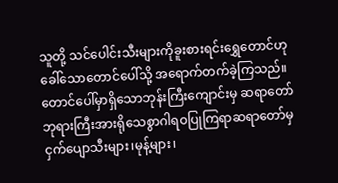သူတို့ သင်ပေါင်းသီးများကိုခူးစားရင်းရွှေတောင်ဟုခေါ်သောတောင်ပေါ်သို့ အရောက်တက်ခဲ့ကြသည်။ တောင်ပေါ်မှာရှိသောဘုန်းကြီးကျောင်းမှ ဆရာတော်ဘုရားကြီးအားရိုသေစွာဂါရဝပြုကြရာဆရာတော်မှ ငှက်ပျောသီးများ၊မုန့်များ၊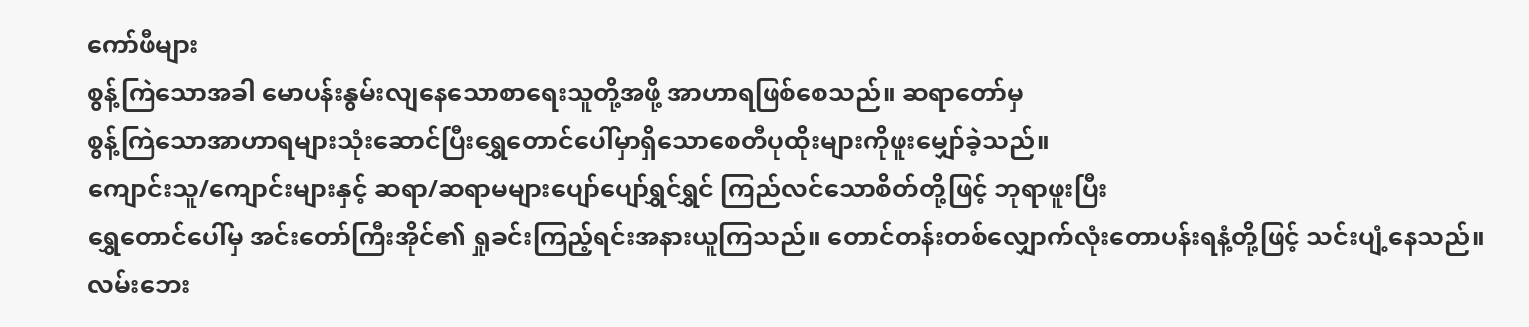ကော်ဖီများ
စွန့်ကြဲသောအခါ မောပန်းနွမ်းလျနေသောစာရေးသူတို့အဖို့ အာဟာရဖြစ်စေသည်။ ဆရာတော်မှ
စွန့်ကြဲသောအာဟာရများသုံးဆောင်ပြီးရွှေတောင်ပေါ်မှာရှိသောစေတီပုထိုးများကိုဖူးမျှော်ခဲ့သည်။
ကျောင်းသူ/ကျောင်းများနှင့် ဆရာ/ဆရာမများပျော်ပျော်ရွှင်ရွှင် ကြည်လင်သောစိတ်တို့ဖြင့် ဘုရာဖူးပြီး
ရွှေတောင်ပေါ်မှ အင်းတော်ကြီးအိုင်၏ ရှုခင်းကြည့်ရင်းအနားယူကြသည်။ တောင်တန်းတစ်လျှောက်လုံးတောပန်းရနံ့တို့ဖြင့် သင်းပျံ့နေသည်။ လမ်းဘေး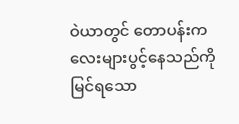ဝဲယာတွင် တောပန်းကလေးများပွင့်နေသည်ကို မြင်ရသော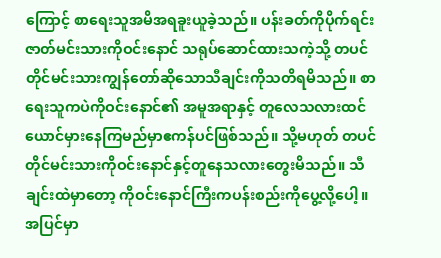ကြောင့် စာရေးသူအမိအရခူးယူခဲ့သည်။ ပန်းခတ်ကိုပိုက်ရင်းဇာတ်မင်းသားကိုဝင်းနောင် သရုပ်ဆောင်ထားသကဲ့သို့ တပင်တိုင်မင်းသားကျွန်တော်ဆိုသောသီချင်းကိုသတိရမိသည်။ စာရေးသူကပဲကိုဝင်းနောင်၏ အမူအရာနှင့် တူလေသလားထင်ယောင်မှားနေကြမည်မှာဧကန်ပင်ဖြစ်သည်။ သို့မဟုတ် တပင်တိုင်မင်းသားကိုဝင်းနောင်နှင့်တူနေသလားတွေးမိသည်။ သီချင်းထဲမှာတော့ ကိုဝင်းနောင်ကြီးကပန်းစည်းကိုပွေ့လို့ပေါ့။ အပြင်မှာ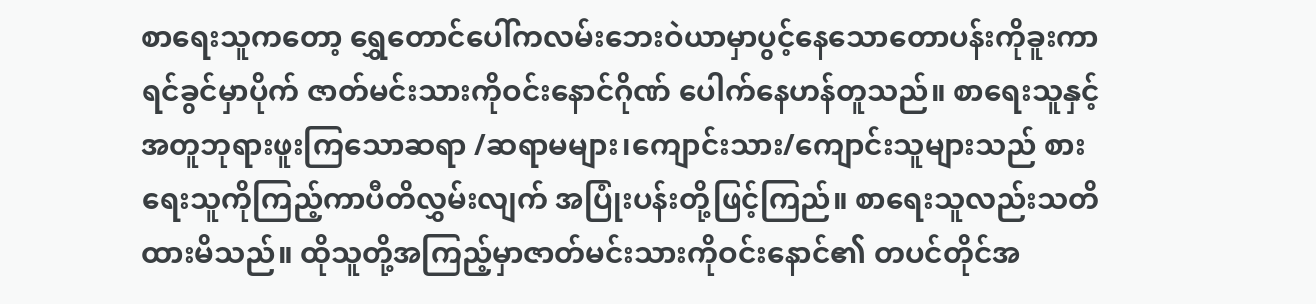စာရေးသူကတော့ ရွှေတောင်ပေါ်ကလမ်းဘေးဝဲယာမှာပွင့်နေသောတောပန်းကိုခူးကာရင်ခွင်မှာပိုက် ဇာတ်မင်းသားကိုဝင်းနောင်ဂိုဏ် ပေါက်နေဟန်တူသည်။ စာရေးသူနှင့်အတူဘုရားဖူးကြသောဆရာ /ဆရာမများ၊ကျောင်းသား/ကျောင်းသူများသည် စားရေးသူကိုကြည့်ကာပီတိလွှမ်းလျက် အပြုံးပန်းတို့ဖြင့်ကြည်။ စာရေးသူလည်းသတိထားမိသည်။ ထိုသူတို့အကြည့်မှာဇာတ်မင်းသားကိုဝင်းနောင်၏ တပင်တိုင်အ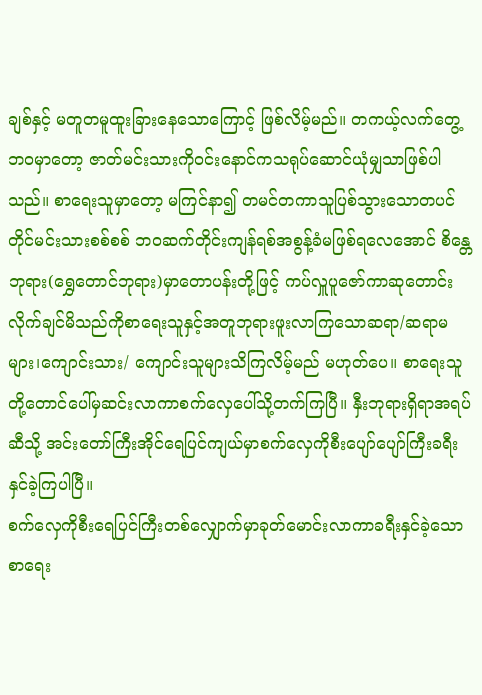ချစ်နှင့် မတူတမူထူးခြားနေသောကြောင့် ဖြစ်လိမ့်မည်။ တကယ့်လက်တွေ့ဘဝမှာတော့ ဇာတ်မင်းသားကိုဝင်းနောင်ကသရုပ်ဆောင်ယုံမျှသာဖြစ်ပါသည်။ စာရေးသူမှာတော့ မကြင်နာ၍ တမင်တကာသူပြစ်သွားသောတပင်တိုင်မင်းသားစစ်စစ် ဘဝဆက်တိုင်းကျန်ရစ်အစွန့်ခံမဖြစ်ရလေအောင် စိန္တေဘုရား(ရွှေတောင်ဘုရား)မှာတောပန်းတို့ဖြင့် ကပ်လှူပူဇော်ကာဆုတောင်းလိုက်ချင်မိသည်ကိုစာရေးသူနှင့်အတူဘုရားဖူးလာကြသောဆရာ/ဆရာမများ၊ကျောင်းသား/ ကျောင်းသူများသိကြလိမ့်မည် မဟုတ်ပေ။ စာရေးသူတို့တောင်ပေါ်မှဆင်းလာကာစက်လှေပေါ်သို့တက်ကြပြီ။ နှီးဘုရားရှိရာအရပ်ဆီသို့ အင်းတော်ကြီးအိုင်ရေပြင်ကျယ်မှာစက်လှေကိုစီးပျော်ပျော်ကြီးခရီးနှင်ခဲ့ကြပါပြီ။
စက်လှေကိုစီးရေပြင်ကြီးတစ်လျှောက်မှာခုတ်မောင်းလာကာခရီးနှင်ခဲ့သောစာရေး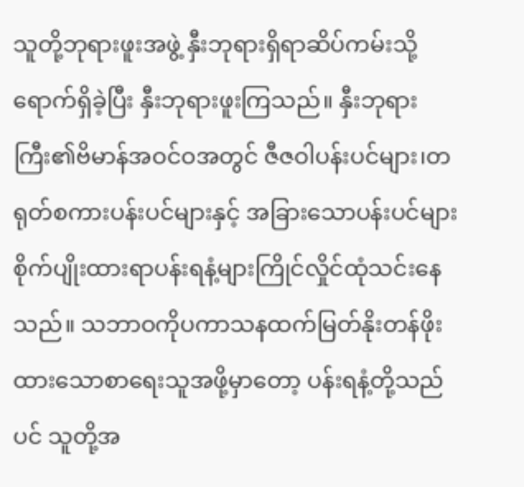သူတို့ဘုရားဖူးအဖွဲ့ နှီးဘုရားရှိရာဆိပ်ကမ်းသို့ရောက်ရှိခဲ့ပြီး နှီးဘုရားဖူးကြသည်။ နှီးဘုရားကြီး၏ဗိမာန်အဝင်ဝအတွင် ဇီဇဝါပန်းပင်များ၊တရုတ်စကားပန်းပင်များနှင့် အခြားသောပန်းပင်များစိုက်ပျိုးထားရာပန်းရနံ့များကြိုင်လှိုင်ထုံသင်းနေသည်။ သဘာဝကိုပကာသနထက်မြတ်နိုးတန်ဖိုးထားသောစာရေးသူအဖို့မှာတော့ ပန်းရနံ့တို့သည်ပင် သူတို့အ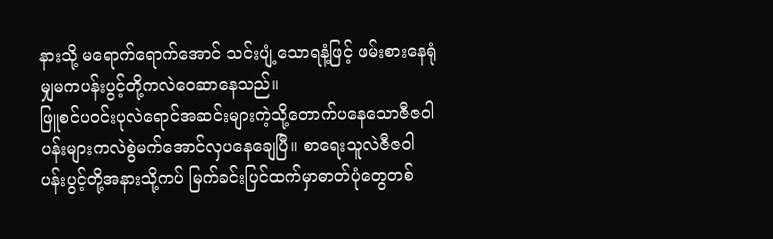နားသို့ မရောက်ရောက်အောင် သင်းပျံ့သောရနံ့ဖြင့် ဖမ်းစားနေရုံမျှမကပန်းပွင့်တို့ကလဲဝေဆာနေသည်။
ဖြူစင်ပဝင်းပုလဲရောင်အဆင်းများကဲ့သို့တောက်ပနေသောဇီဇဝါပန်းများကလဲစွဲမက်အောင်လှပနေချေပြီ။ စာရေးသူလဲဇီဇဝါပန်းပွင့်တို့အနားသို့ကပ် မြက်ခင်းပြင်ထက်မှာဓာတ်ပုံတွေတစ်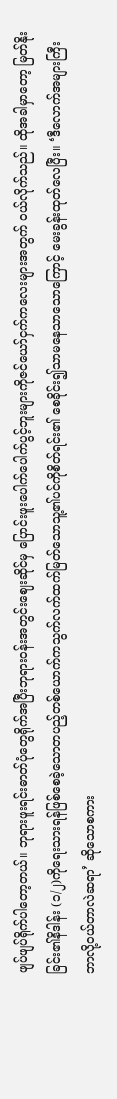ဖျပ်ဖျပ်ရိုက်ပါတော့တယ်။ ဘုရားဖူးရင်းဓာတ်ပုံတွေရိုက်အပြီးဘုရားဝန်းအတွင်းဈေးဆိုင်မှ ပြောင်းဖူးပေါက်ပေါက်ပွင့်ဘူးများကိုဇင်ယော်ငှက်ကလေးများအတွက် ဝယ်လိုက်သည်။ ထိုအခါမှာတော့ မြတ်နိုးခြင်း၏နိဒါန်း (၁/၂)ကိုရေးသားရန်ဖြစ်စေခဲ့သောတပည့်တစ်ယောက်ကသွက်လက်ထက်မြတ်သောသူ့၏ပင်ကိုစိတ်ရင်း၏ စေခိုင်း၍သာမနေသာသောကြောင့် မေးခွန်းထုတ်လေပြီး။ ‘ဒီလောက်အများကြီးဘာလို့ဝယ်တာလဲဆရာ’ ဆိုသောစကား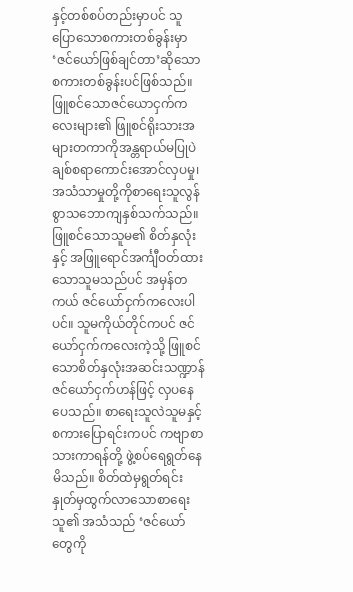နှင့်တစ်စပ်တည်းမှာပင် သူပြောသောစကားတစ်ခွန်းမှာ ‘ဇင်ယော်ဖြစ်ချင်တာ’ဆိုသောစကားတစ်ခွန်းပင်ဖြစ်သည်။ ဖြူစင်သောဇင်ယောငှက်ကလေးများ၏ ဖြူစင်ရိုးသားအများတကာကိုအန္တရာယ်မပြုပဲချစ်စရာကောင်းအောင်လှပမှု၊အသံသာမှုတို့ကိုစာရေးသူလွန်စွာသဘောကျနှစ်သက်သည်။ ဖြူစင်သောသူမ၏ စိတ်နှလုံးနှင့် အဖြူရောင်အင်္ကျီဝတ်ထားသောသူမသည်ပင် အမှန်တကယ် ဇင်ယော်ငှက်ကလေးပါပင်။ သူမကိုယ်တိုင်ကပင် ဇင်ယော်ငှက်ကလေးကဲ့သို့ ဖြူစင်သောစိတ်နှလုံးအဆင်းသဏ္ဍာန် ဇင်ယော်ငှက်ဟန်ဖြင့် လှပနေပေသည်။ စာရေးသူလဲသူမနှင့် စကားပြောရင်းကပင် ကဗျာစာသားကာရန်တို့ ဖွဲ့စပ်ရေရွတ်နေမိသည်။ စိတ်ထဲမှရွတ်ရင်း နှုတ်မှထွက်လာသောစာရေးသူ၏ အသံသည် ‘ဇင်ယော်တွေကို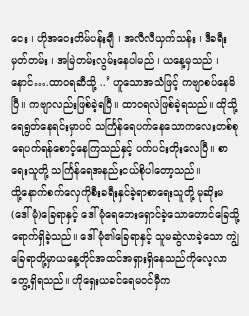ငေး ၊ ဟိုအဝေးတိမ်ပန်းချီ ၊ အလီလီယှက်သန်း ၊ ဒီခရီးမှတ်တမ်း ၊ အမြဲတမ်းလွမ်းနေပါမည် ၊ ယနေ့မှသည် ၊ နောင်….ထာဝရဆီသို့ ..’ ဟူသောအသံဖြင့် ကဗျာစပ်နေမိပြီ။ ကဗျာလည်းဖြစ်ခဲ့ရပြီ။ ထာဝရလဲဖြစ်ခဲ့ရသည်။ ထိုသို့ရေရွတ်နေရင်းမှာပင် သင်္ကြန်ရေပက်နေသောကလေးတစ်စုရေပက်ရန်စောင့်နေကြသည်နှင့် ပက်ပင်းတိုးလေပြီ။ စာရေးသူတို့ သင်္ကြန်ရေအနည်းငယ်စိုပါတော့သည်။
ထို့နောက်စက်လှေကိုစီးခရီးနှင်ခဲ့ရာစာရေးသူတို့ မုဆိုးမ(ဒေါ်မုံ)ခြေရာနှင့် ဒေါ်မုံရေဘေးရှောင်ခဲ့သောတောင်ခြေသို့ရောက်ရှိခဲ့သည်။ ဒေါ်မုံ၏ခြေရာနှင့် သူမဆွဲလာခဲ့သော ကျွဲခြေရာတို့မှာယနေ့တိုင်အထင်အရှားရှိနေသည်ကိုလေ့လာတွေ့ရှိရသည်။ ဟိုရှေးယခင်ရေမဝင်မှီက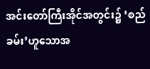အင်းတော်ကြီးအိုင်အတွင်း၌ ‘စည်ခမ်း’ဟူသောအ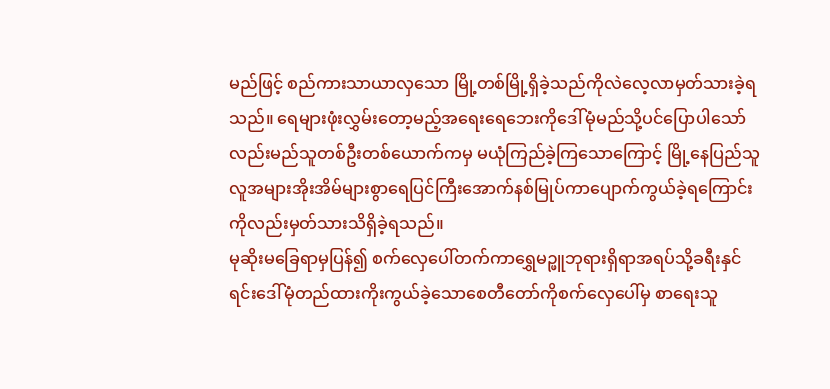မည်ဖြင့် စည်ကားသာယာလှသော မြို့တစ်မြို့ရှိခဲ့သည်ကိုလဲလေ့လာမှတ်သားခဲ့ရသည်။ ရေများဖုံးလွှမ်းတော့မည့်အရေးရေဘေးကိုဒေါ်မုံမည်သို့ပင်ပြောပါသော်လည်းမည်သူတစ်ဦးတစ်ယောက်ကမှ မယုံကြည်ခဲ့ကြသောကြောင့် မြို့နေပြည်သူလူအများအိုးအိမ်များစွာရေပြင်ကြီးအောက်နစ်မြုပ်ကာပျောက်ကွယ်ခဲ့ရကြောင်းကိုလည်းမှတ်သားသိရှိခဲ့ရသည်။
မုဆိုးမခြေရာမှပြန်၍ စက်လှေပေါ်တက်ကာရွှေမဉ္ဖူဘုရားရှိရာအရပ်သို့ခရီးနှင်ရင်းဒေါ်မုံတည်ထားကိုးကွယ်ခဲ့သောစေတီတော်ကိုစက်လှေပေါ်မှ စာရေးသူ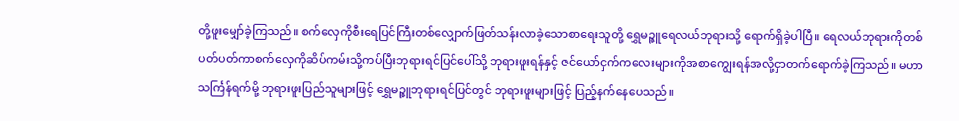တို့ဖူးမျှော်ခဲ့ကြသည်။ စက်လှေကိုစီးရေပြင်ကြီးတစ်လျှောက်ဖြတ်သန်းလာခဲ့သောစာရေးသူတို့ ရွှေမဉ္ဇူရေလယ်ဘုရားသို့ ရောက်ရှိခဲ့ပါပြီ။ ရေလယ်ဘုရားကိုတစ်ပတ်ပတ်ကာစက်လှေကိုဆိပ်ကမ်းသို့ကပ်ပြီးဘုရားရင်ပြင်ပေါ်သို့ ဘုရားဖူးရန်နှင့် ဇင်ယော်ငှက်ကလေးများကိုအစာကျွေးရန်အလို့ငှာတက်ရောက်ခဲ့ကြသည်။ မဟာသင်္ကြန်ရက်မို့ ဘုရားဖူးပြည်သူများဖြင့် ရွှေမဉ္ဇူဘုရားရင်ပြင်တွင် ဘုရားဖူးများဖြင့် ပြည့်နက်နေပေသည်။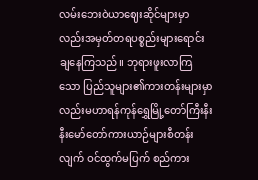လမ်းဘေးဝဲယာဈေးဆိုင်များမှာလည်းအမှတ်တရပစ္စည်းများရောင်းချနေကြသည်။ ဘုရားဖူးလာကြသော ပြည်သူများ၏ကားတန်းများမှာလည်းမဟာရန်ကုန်ရွှေမြို့တော်ကြီးနီးနီးမော်တော်ကားယာဉ်များစီတန်းလျက် ဝင်ထွက်မပြက် စည်ကား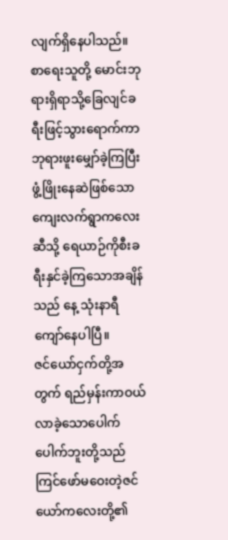လျက်ရှိနေပါသည်။ စာရေးသူတို့ မောင်းဘုရားရှိရာသို့ခြေလျင်ခရီးဖြင့်သွားရောက်ကာဘုရားဖူးမျှော်ခဲ့ကြပြီး ဖွံ့ဖြိုးနေဆဲဖြစ်သောကျေးလက်ရွာကလေးဆီသို့ ရေယာဉ်ကိုစီးခရီးနှင်ခဲ့ကြသောအချိန်သည် နေ့ သုံးနာရီကျော်နေပါပြီ။
ဇင်ယော်ငှက်တို့အတွက် ရည်မှန်းကာဝယ်လာခဲ့သောပေါက်ပေါက်ဘူးတို့သည် ကြင်ဖော်မဝေးတဲ့ဇင်ယော်ကလေးတို့၏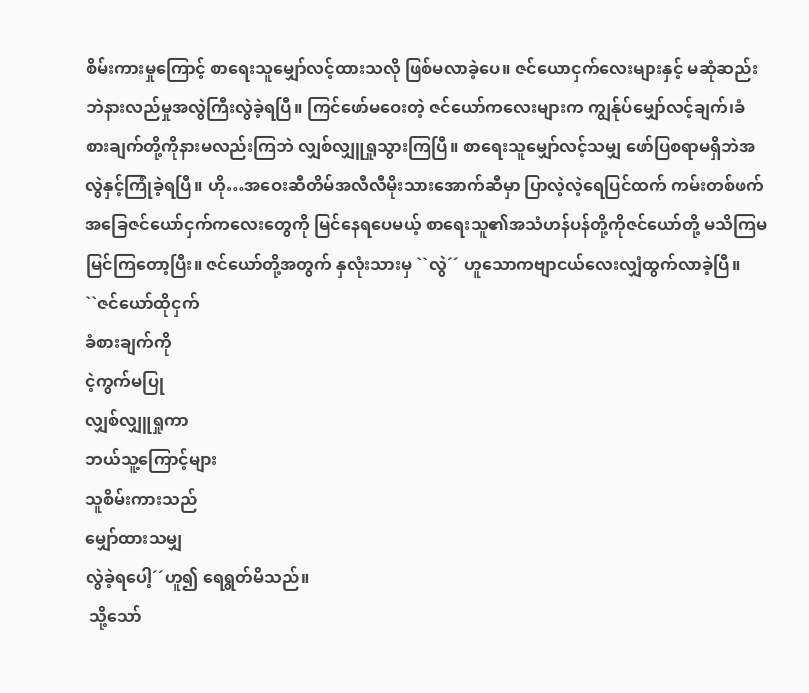စိမ်းကားမှုကြောင့် စာရေးသူမျှော်လင့်ထားသလို ဖြစ်မလာခဲ့ပေ။ ဇင်ယောငှက်လေးများနှင့် မဆုံဆည်းဘဲနားလည်မှုအလွဲကြီးလွဲခဲ့ရပြီ။ ကြင်ဖော်မဝေးတဲ့ ဇင်ယော်ကလေးများက ကျွန်ုပ်မျှော်လင့်ချက်၊ခံစားချက်တို့ကိုနားမလည်းကြဘဲ လျှစ်လျှူရှုသွားကြပြီ။ စာရေးသူမျှော်လင့်သမျှ ဖော်ပြစရာမရှိဘဲအလွဲနှင့်ကြုံခဲ့ရပြီ။ ဟို…အဝေးဆီတိမ်အလီလီမိုးသားအောက်ဆီမှာ ပြာလဲ့လဲ့ရေပြင်ထက် ကမ်းတစ်ဖက်အခြေဇင်ယော်ငှက်ကလေးတွေကို မြင်နေရပေမယ့် စာရေးသူ၏အသံဟန်ပန်တို့ကိုဇင်ယော်တို့ မသိကြမမြင်ကြတော့ပြီး။ ဇင်ယော်တို့အတွက် နှလုံးသားမှ ``လွဲ´´ ဟူသောကဗျာငယ်လေးလျှံထွက်လာခဲ့ပြီ။
``ဇင်ယော်ထိုငှက်
ခံစားချက်ကို
ငဲ့ကွက်မပြု
လျှစ်လျှူရှုကာ
ဘယ်သူ့ကြောင့်များ
သူစိမ်းကားသည်
မျှော်ထားသမျှ
လွဲခဲ့ရပေါ့´´ဟူ၍ ရေရွတ်မိသည်။
 သို့သော်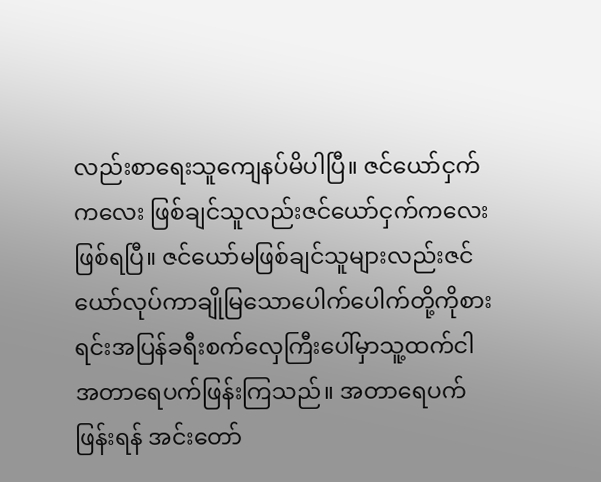လည်းစာရေးသူကျေနပ်မိပါပြီ။ ဇင်ယော်ငှက်ကလေး ဖြစ်ချင်သူလည်းဇင်ယော်ငှက်ကလေးဖြစ်ရပြီ။ ဇင်ယော်မဖြစ်ချင်သူများလည်းဇင်ယော်လုပ်ကာချိုမြသောပေါက်ပေါက်တို့ကိုစားရင်းအပြန်ခရီးစက်လှေကြီးပေါ်မှာသူ့ထက်ငါအတာရေပက်ဖြန်းကြသည်။ အတာရေပက်ဖြန်းရန် အင်းတော်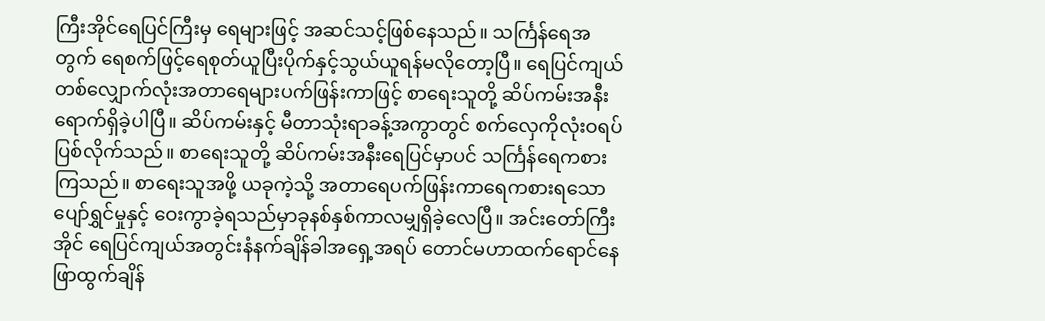ကြီးအိုင်ရေပြင်ကြီးမှ ရေများဖြင့် အဆင်သင့်ဖြစ်နေသည်။ သင်္ကြန်ရေအတွက် ရေစက်ဖြင့်ရေစုတ်ယူပြီးပိုက်နှင့်သွယ်ယူရန်မလိုတော့ပြီ။ ရေပြင်ကျယ်တစ်လျှောက်လုံးအတာရေများပက်ဖြန်းကာဖြင့် စာရေးသူတို့ ဆိပ်ကမ်းအနီးရောက်ရှိခဲ့ပါပြီ။ ဆိပ်ကမ်းနှင့် မီတာသုံးရာခန့်အကွာတွင် စက်လှေကိုလုံးဝရပ်ပြစ်လိုက်သည်။ စာရေးသူတို့ ဆိပ်ကမ်းအနီးရေပြင်မှာပင် သင်္ကြန်ရေကစားကြသည်။ စာရေးသူအဖို့ ယခုကဲ့သို့ အတာရေပက်ဖြန်းကာရေကစားရသောပျော်ရွှင်မှုနှင့် ဝေးကွာခဲ့ရသည်မှာခုနစ်နှစ်ကာလမျှရှိခဲ့လေပြီ။ အင်းတော်ကြီးအိုင် ရေပြင်ကျယ်အတွင်းနံနက်ချိန်ခါအရှေ့အရပ် တောင်မဟာထက်ရောင်နေဖြာထွက်ချိန်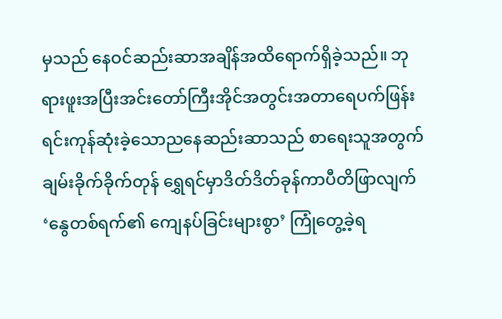မှသည် နေဝင်ဆည်းဆာအချိန်အထိရောက်ရှိခဲ့သည်။ ဘုရားဖူးအပြီးအင်းတော်ကြီးအိုင်အတွင်းအတာရေပက်ဖြန်းရင်းကုန်ဆုံးခဲ့သောညနေဆည်းဆာသည် စာရေးသူအတွက် ချမ်းခိုက်ခိုက်တုန် ရွှေရင်မှာဒိတ်ဒိတ်ခုန်ကာပီတိဖြာလျက် ‘နွေတစ်ရက်၏ ကျေနပ်ခြင်းများစွာ’ ကြုံတွေ့ခဲ့ရ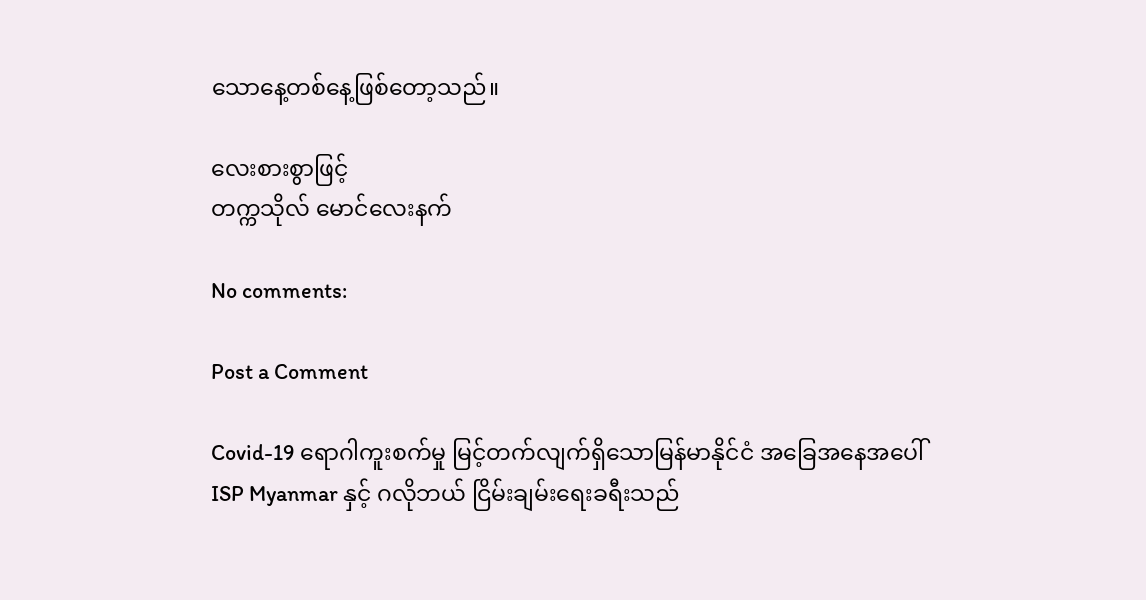သောနေ့တစ်နေ့ဖြစ်တော့သည်။

လေးစားစွာဖြင့်
တက္ကသိုလ် မောင်လေးနက်

No comments:

Post a Comment

Covid-19 ရောဂါကူးစက်မှု မြင့်တက်လျက်ရှိသောမြန်မာနိုင်ငံ အခြေအနေအပေါ် ISP Myanmar နှင့် ဂလိုဘယ် ငြိမ်းချမ်းရေးခရီးသည်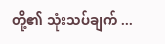တို့၏ သုံးသပ်ချက် ...